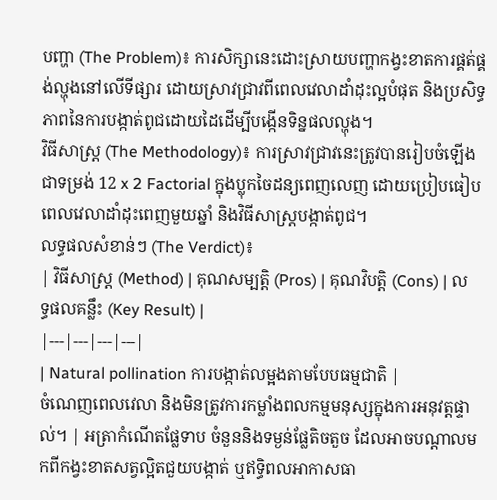បញ្ហា (The Problem)៖ ការសិក្សានេះដោះស្រាយបញ្ហាកង្វះខាតការផ្គត់ផ្គង់ល្ហុងនៅលើទីផ្សារ ដោយស្រាវជ្រាវពីពេលវេលាដាំដុះល្អបំផុត និងប្រសិទ្ធភាពនៃការបង្កាត់ពូជដោយដៃដើម្បីបង្កើនទិន្នផលល្ហុង។
វិធីសាស្ត្រ (The Methodology)៖ ការស្រាវជ្រាវនេះត្រូវបានរៀបចំឡើងជាទម្រង់ 12 x 2 Factorial ក្នុងប្លុកចៃដន្យពេញលេញ ដោយប្រៀបធៀបពេលវេលាដាំដុះពេញមួយឆ្នាំ និងវិធីសាស្ត្របង្កាត់ពូជ។
លទ្ធផលសំខាន់ៗ (The Verdict)៖
| វិធីសាស្ត្រ (Method) | គុណសម្បត្តិ (Pros) | គុណវិបត្តិ (Cons) | លទ្ធផលគន្លឹះ (Key Result) |
|---|---|---|---|
| Natural pollination ការបង្កាត់លម្អងតាមបែបធម្មជាតិ |
ចំណេញពេលវេលា និងមិនត្រូវការកម្លាំងពលកម្មមនុស្សក្នុងការអនុវត្តផ្ទាល់។ | អត្រាកំណើតផ្លែទាប ចំនួននិងទម្ងន់ផ្លែតិចតួច ដែលអាចបណ្តាលមកពីកង្វះខាតសត្វល្អិតជួយបង្កាត់ ឬឥទ្ធិពលអាកាសធា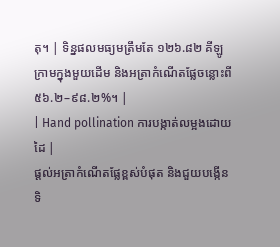តុ។ | ទិន្នផលមធ្យមត្រឹមតែ ១២៦.៨២ គីឡូក្រាមក្នុងមួយដើម និងអត្រាកំណើតផ្លែចន្លោះពី ៥៦.២–៩៨.២%។ |
| Hand pollination ការបង្កាត់លម្អងដោយដៃ |
ផ្តល់អត្រាកំណើតផ្លែខ្ពស់បំផុត និងជួយបង្កើនទិ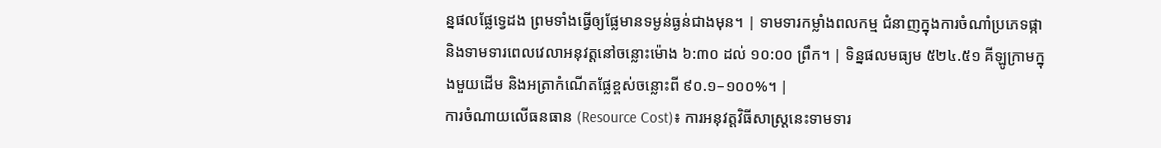ន្នផលផ្លែទ្វេដង ព្រមទាំងធ្វើឲ្យផ្លែមានទម្ងន់ធ្ងន់ជាងមុន។ | ទាមទារកម្លាំងពលកម្ម ជំនាញក្នុងការចំណាំប្រភេទផ្កា និងទាមទារពេលវេលាអនុវត្តនៅចន្លោះម៉ោង ៦:៣០ ដល់ ១០:០០ ព្រឹក។ | ទិន្នផលមធ្យម ៥២៤.៥១ គីឡូក្រាមក្នុងមួយដើម និងអត្រាកំណើតផ្លែខ្ពស់ចន្លោះពី ៩០.១–១០០%។ |
ការចំណាយលើធនធាន (Resource Cost)៖ ការអនុវត្តវិធីសាស្រ្តនេះទាមទារ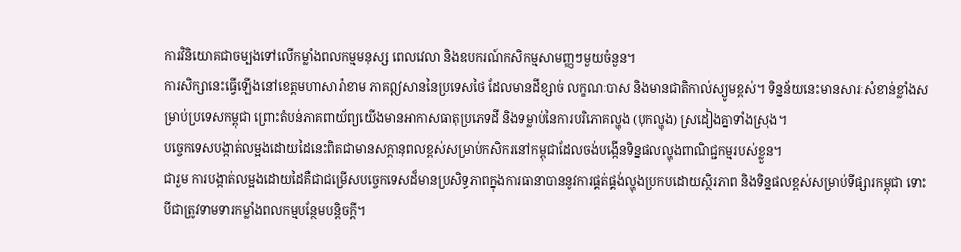ការវិនិយោគជាចម្បងទៅលើកម្លាំងពលកម្មមនុស្ស ពេលវេលា និងឧបករណ៍កសិកម្មសាមញ្ញៗមួយចំនួន។
ការសិក្សានេះធ្វើឡើងនៅខេត្តមហាសារ៉ាខាម ភាគឦសាននៃប្រទេសថៃ ដែលមានដីខ្សាច់ លក្ខណៈបាស និងមានជាតិកាល់ស្យូមខ្ពស់។ ទិន្នន័យនេះមានសារៈសំខាន់ខ្លាំងសម្រាប់ប្រទេសកម្ពុជា ព្រោះតំបន់ភាគពាយ័ព្យយើងមានអាកាសធាតុប្រភេទដី និងទម្លាប់នៃការបរិភោគល្ហុង (បុកល្ហុង) ស្រដៀងគ្នាទាំងស្រុង។
បច្ចេកទេសបង្កាត់លម្អងដោយដៃនេះពិតជាមានសក្តានុពលខ្ពស់សម្រាប់កសិករនៅកម្ពុជាដែលចង់បង្កើនទិន្នផលល្ហុងពាណិជ្ជកម្មរបស់ខ្លួន។
ជារួម ការបង្កាត់លម្អងដោយដៃគឺជាជម្រើសបច្ចេកទេសដ៏មានប្រសិទ្ធភាពក្នុងការធានាបាននូវការផ្គត់ផ្គង់ល្ហុងប្រកបដោយស្ថិរភាព និងទិន្នផលខ្ពស់សម្រាប់ទីផ្សារកម្ពុជា ទោះបីជាត្រូវទាមទារកម្លាំងពលកម្មបន្ថែមបន្តិចក្តី។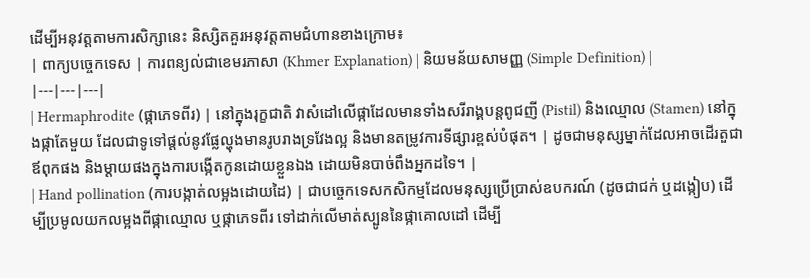ដើម្បីអនុវត្តតាមការសិក្សានេះ និស្សិតគួរអនុវត្តតាមជំហានខាងក្រោម៖
| ពាក្យបច្ចេកទេស | ការពន្យល់ជាខេមរភាសា (Khmer Explanation) | និយមន័យសាមញ្ញ (Simple Definition) |
|---|---|---|
| Hermaphrodite (ផ្កាភេទពីរ) | នៅក្នុងរុក្ខជាតិ វាសំដៅលើផ្កាដែលមានទាំងសរីរាង្គបន្តពូជញី (Pistil) និងឈ្មោល (Stamen) នៅក្នុងផ្កាតែមួយ ដែលជាទូទៅផ្តល់នូវផ្លែល្ហុងមានរូបរាងទ្រវែងល្អ និងមានតម្រូវការទីផ្សារខ្ពស់បំផុត។ | ដូចជាមនុស្សម្នាក់ដែលអាចដើរតួជាឪពុកផង និងម្តាយផងក្នុងការបង្កើតកូនដោយខ្លួនឯង ដោយមិនបាច់ពឹងអ្នកដទៃ។ |
| Hand pollination (ការបង្កាត់លម្អងដោយដៃ) | ជាបច្ចេកទេសកសិកម្មដែលមនុស្សប្រើប្រាស់ឧបករណ៍ (ដូចជាជក់ ឬដង្កៀប) ដើម្បីប្រមូលយកលម្អងពីផ្កាឈ្មោល ឬផ្កាភេទពីរ ទៅដាក់លើមាត់ស្បូននៃផ្កាគោលដៅ ដើម្បី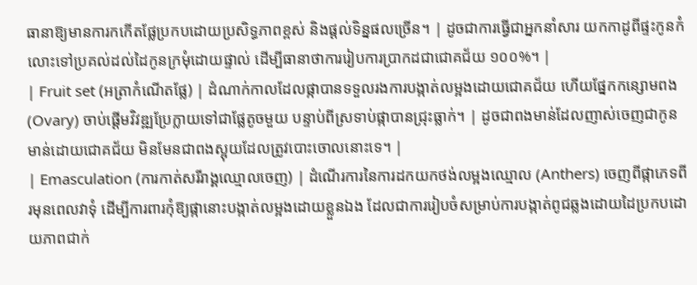ធានាឱ្យមានការកកើតផ្លែប្រកបដោយប្រសិទ្ធភាពខ្ពស់ និងផ្តល់ទិន្នផលច្រើន។ | ដូចជាការធ្វើជាអ្នកនាំសារ យកកាដូពីផ្ទះកូនកំលោះទៅប្រគល់ដល់ដៃកូនក្រមុំដោយផ្ទាល់ ដើម្បីធានាថាការរៀបការប្រាកដជាជោគជ័យ ១០០%។ |
| Fruit set (អត្រាកំណើតផ្លែ) | ដំណាក់កាលដែលផ្កាបានទទួលរងការបង្កាត់លម្អងដោយជោគជ័យ ហើយផ្នែកកន្សោមពង (Ovary) ចាប់ផ្តើមវិវឌ្ឍប្រែក្លាយទៅជាផ្លែតូចមួយ បន្ទាប់ពីស្រទាប់ផ្កាបានជ្រុះធ្លាក់។ | ដូចជាពងមាន់ដែលញាស់ចេញជាកូនមាន់ដោយជោគជ័យ មិនមែនជាពងស្អុយដែលត្រូវបោះចោលនោះទេ។ |
| Emasculation (ការកាត់សរីរាង្គឈ្មោលចេញ) | ដំណើរការនៃការដកយកថង់លម្អងឈ្មោល (Anthers) ចេញពីផ្កាភេទពីរមុនពេលវាទុំ ដើម្បីការពារកុំឱ្យផ្កានោះបង្កាត់លម្អងដោយខ្លួនឯង ដែលជាការរៀបចំសម្រាប់ការបង្កាត់ពូជឆ្លងដោយដៃប្រកបដោយភាពជាក់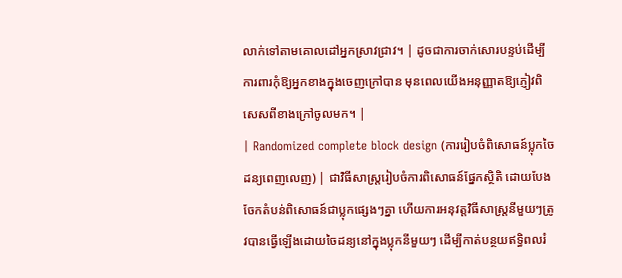លាក់ទៅតាមគោលដៅអ្នកស្រាវជ្រាវ។ | ដូចជាការចាក់សោរបន្ទប់ដើម្បីការពារកុំឱ្យអ្នកខាងក្នុងចេញក្រៅបាន មុនពេលយើងអនុញ្ញាតឱ្យភ្ញៀវពិសេសពីខាងក្រៅចូលមក។ |
| Randomized complete block design (ការរៀបចំពិសោធន៍ប្លុកចៃដន្យពេញលេញ) | ជាវិធីសាស្ត្ររៀបចំការពិសោធន៍ផ្នែកស្ថិតិ ដោយបែងចែកតំបន់ពិសោធន៍ជាប្លុកផ្សេងៗគ្នា ហើយការអនុវត្តវិធីសាស្រ្តនីមួយៗត្រូវបានធ្វើឡើងដោយចៃដន្យនៅក្នុងប្លុកនីមួយៗ ដើម្បីកាត់បន្ថយឥទ្ធិពលរំ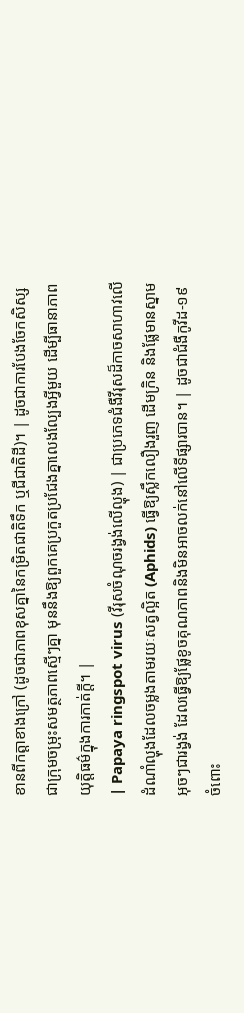ខានពីកត្តាខាងក្រៅ (ដូចជាភាពខុសគ្នានៃកម្រិតជាតិទឹក ឬជីជាតិដី)។ | ដូចជាការបែងចែកសិស្សជាក្រុមចម្រុះសមត្ថភាពស្មើៗគ្នា មុននឹងឱ្យពួកគេប្រកួតប្រជែងគ្នាលេងល្បែងអ្វីមួយ ដើម្បីធានាភាពយុត្តិធម៌ក្នុងការកាត់ក្តី។ |
| Papaya ringspot virus (វីរុសចំណុចរង្វង់លើល្ហុង) | ជាប្រភេទជំងឺវីរុសដ៏កាចសាហាវលើដំណាំល្ហុងដែលចម្លងតាមរយៈសត្វល្អិត (Aphids) ធ្វើឱ្យស្លឹកលឿងរួញ ដើមក្រិន និងផ្លែមានស្នាមអុចៗជារង្វង់ ដែលធ្វើឱ្យផ្លែខូចគុណភាពនិងមិនអាចលក់នៅលើទីផ្សារបាន។ | ដូចជាជំងឺកូវីដ-១៩ ចំពោះ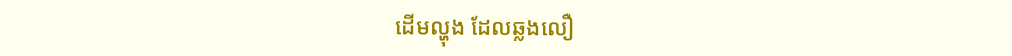ដើមល្ហុង ដែលឆ្លងលឿ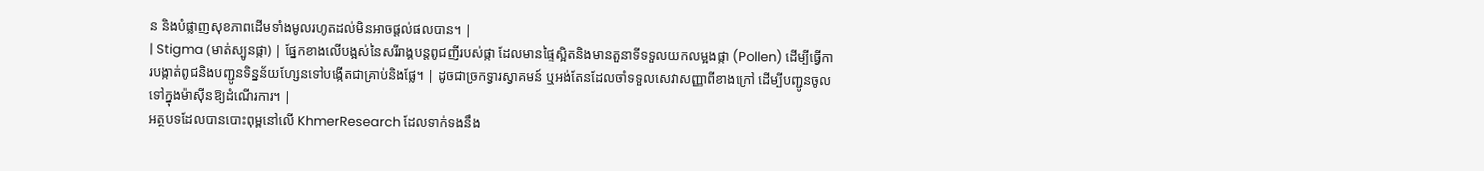ន និងបំផ្លាញសុខភាពដើមទាំងមូលរហូតដល់មិនអាចផ្តល់ផលបាន។ |
| Stigma (មាត់ស្បូនផ្កា) | ផ្នែកខាងលើបង្អស់នៃសរីរាង្គបន្តពូជញីរបស់ផ្កា ដែលមានផ្ទៃស្អិតនិងមានតួនាទីទទួលយកលម្អងផ្កា (Pollen) ដើម្បីធ្វើការបង្កាត់ពូជនិងបញ្ជូនទិន្នន័យហ្សែនទៅបង្កើតជាគ្រាប់និងផ្លែ។ | ដូចជាច្រកទ្វារស្វាគមន៍ ឬអង់តែនដែលចាំទទួលសេវាសញ្ញាពីខាងក្រៅ ដើម្បីបញ្ជូនចូលទៅក្នុងម៉ាស៊ីនឱ្យដំណើរការ។ |
អត្ថបទដែលបានបោះពុម្ពនៅលើ KhmerResearch ដែលទាក់ទងនឹង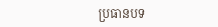ប្រធានបទ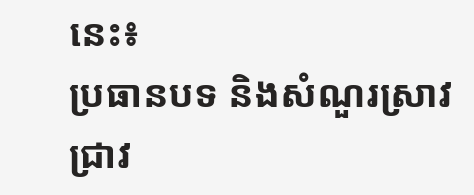នេះ៖
ប្រធានបទ និងសំណួរស្រាវជ្រាវ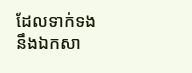ដែលទាក់ទងនឹងឯកសា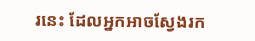រនេះ ដែលអ្នកអាចស្វែងរក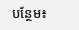បន្ថែម៖